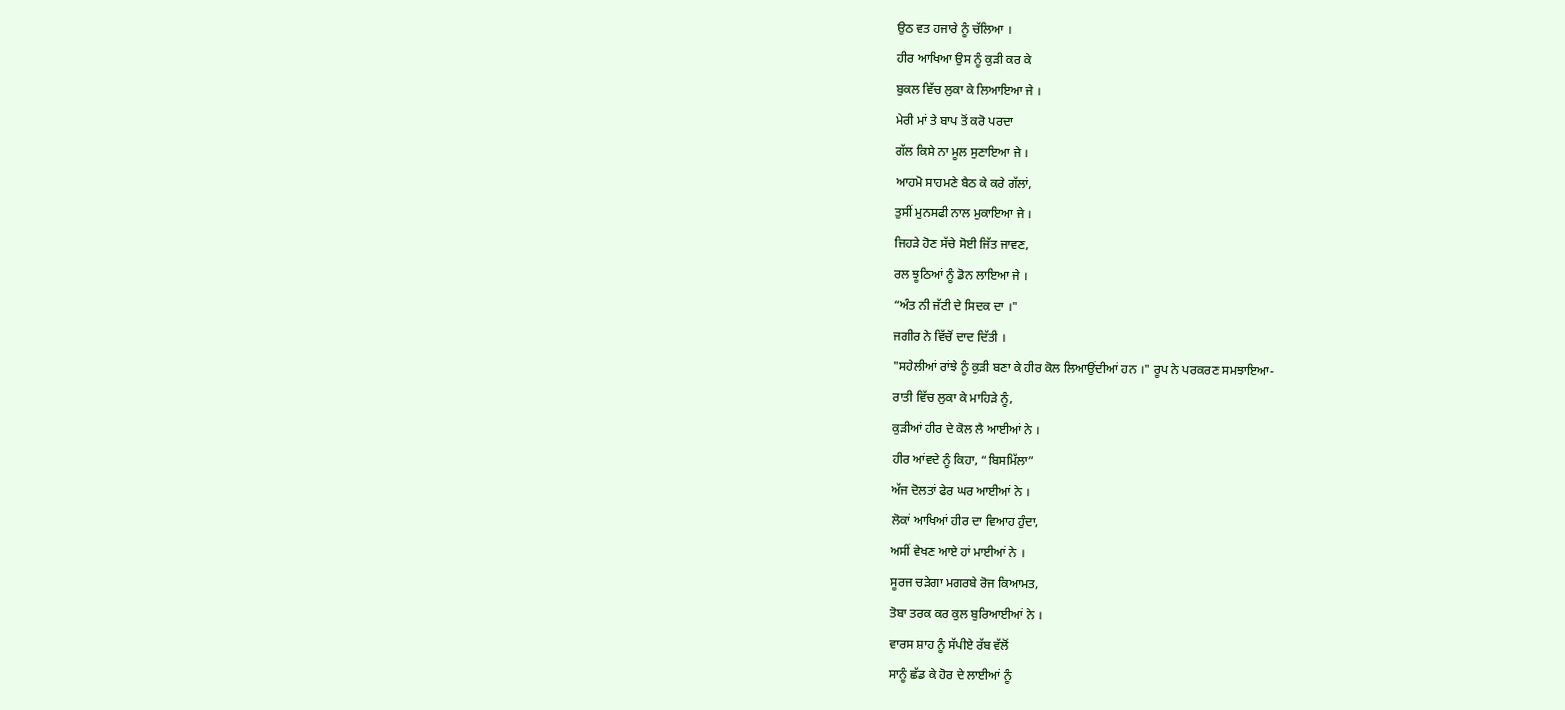ਉਠ ਵਤ ਹਜਾਰੇ ਨੂੰ ਚੱਲਿਆ ।
ਹੀਰ ਆਖਿਆ ਉਸ ਨੂੰ ਕੁੜੀ ਕਰ ਕੇ
ਬੁਕਲ ਵਿੱਚ ਲੁਕਾ ਕੇ ਲਿਆਇਆ ਜੇ ।
ਮੇਰੀ ਮਾਂ ਤੇ ਬਾਪ ਤੋਂ ਕਰੋ ਪਰਦਾ
ਗੱਲ ਕਿਸੇ ਨਾ ਮੂਲ ਸੁਣਾਇਆ ਜੇ ।
ਆਹਮੋ ਸਾਹਮਣੇ ਬੈਠ ਕੇ ਕਰੇ ਗੱਲਾਂ,
ਤੁਸੀਂ ਮੁਨਸਫੀ ਨਾਲ ਮੁਕਾਇਆ ਜੇ ।
ਜਿਹੜੇ ਹੋਣ ਸੱਚੇ ਸੋਈ ਜਿੱਤ ਜਾਵਣ,
ਰਲ ਝੂਠਿਆਂ ਨੂੰ ਡੋਨ ਲਾਇਆ ਜੇ ।
“ਅੰਤ ਨੀ ਜੱਟੀ ਦੇ ਸਿਦਕ ਦਾ ।"
ਜਗੀਰ ਨੇ ਵਿੱਚੋਂ ਦਾਦ ਦਿੱਤੀ ।
"ਸਹੇਲੀਆਂ ਰਾਂਝੇ ਨੂੰ ਕੁੜੀ ਬਣਾ ਕੇ ਹੀਰ ਕੋਲ ਲਿਆਉਂਦੀਆਂ ਹਨ ।" ਰੂਪ ਨੇ ਪਰਕਰਣ ਸਮਝਾਇਆ-
ਰਾਤੀ ਵਿੱਚ ਲੁਕਾ ਕੇ ਮਾਹਿੜੇ ਨੂੰ,
ਕੁੜੀਆਂ ਹੀਰ ਦੇ ਕੋਲ ਲੈ ਆਈਆਂ ਨੇ ।
ਹੀਰ ਆਂਵਦੇ ਨੂੰ ਕਿਹਾ, “ਬਿਸਮਿੱਲਾ”
ਅੱਜ ਦੋਲਤਾਂ ਫੇਰ ਘਰ ਆਈਆਂ ਨੇ ।
ਲੋਕਾਂ ਆਖਿਆਂ ਹੀਰ ਦਾ ਵਿਆਹ ਹੁੰਦਾ,
ਅਸੀਂ ਵੇਖਣ ਆਏ ਹਾਂ ਮਾਈਆਂ ਨੇ ।
ਸੂਰਜ ਚੜੇਗਾ ਮਗਰਬੇ ਰੋਜ ਕਿਆਮਤ,
ਤੋਬਾ ਤਰਕ ਕਰ ਕੁਲ ਬੁਰਿਆਈਆਂ ਨੇ ।
ਵਾਰਸ ਸ਼ਾਹ ਨੂੰ ਸੱਪੀਏ ਰੱਬ ਵੱਲੋਂ
ਸਾਨੂੰ ਛੱਡ ਕੇ ਹੋਰ ਦੇ ਲਾਈਆਂ ਨੂੰ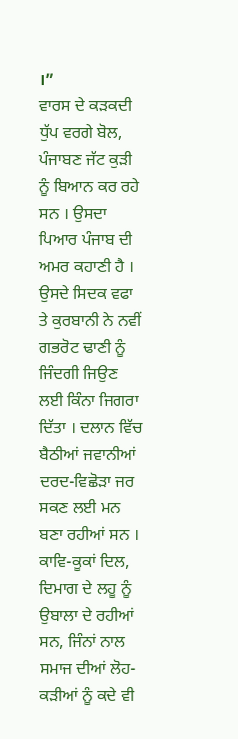।”
ਵਾਰਸ ਦੇ ਕੜਕਦੀ ਧੁੱਪ ਵਰਗੇ ਬੋਲ, ਪੰਜਾਬਣ ਜੱਟ ਕੁੜੀ ਨੂੰ ਬਿਆਨ ਕਰ ਰਹੇ ਸਨ । ਉਸਦਾ ਪਿਆਰ ਪੰਜਾਬ ਦੀ ਅਮਰ ਕਹਾਣੀ ਹੈ । ਉਸਦੇ ਸਿਦਕ ਵਫਾ ਤੇ ਕੁਰਬਾਨੀ ਨੇ ਨਵੀਂ ਗਭਰੋਟ ਢਾਣੀ ਨੂੰ ਜਿੰਦਗੀ ਜਿਉਣ ਲਈ ਕਿੰਨਾ ਜਿਗਰਾ ਦਿੱਤਾ । ਦਲਾਨ ਵਿੱਚ ਬੈਠੀਆਂ ਜਵਾਨੀਆਂ ਦਰਦ-ਵਿਛੋੜਾ ਜਰ ਸਕਣ ਲਈ ਮਨ ਬਣਾ ਰਹੀਆਂ ਸਨ । ਕਾਵਿ-ਕੂਕਾਂ ਦਿਲ, ਦਿਮਾਗ ਦੇ ਲਹੂ ਨੂੰ ਉਬਾਲਾ ਦੇ ਰਹੀਆਂ ਸਨ, ਜਿੰਨਾਂ ਨਾਲ ਸਮਾਜ ਦੀਆਂ ਲੋਹ-ਕੜੀਆਂ ਨੂੰ ਕਦੇ ਵੀ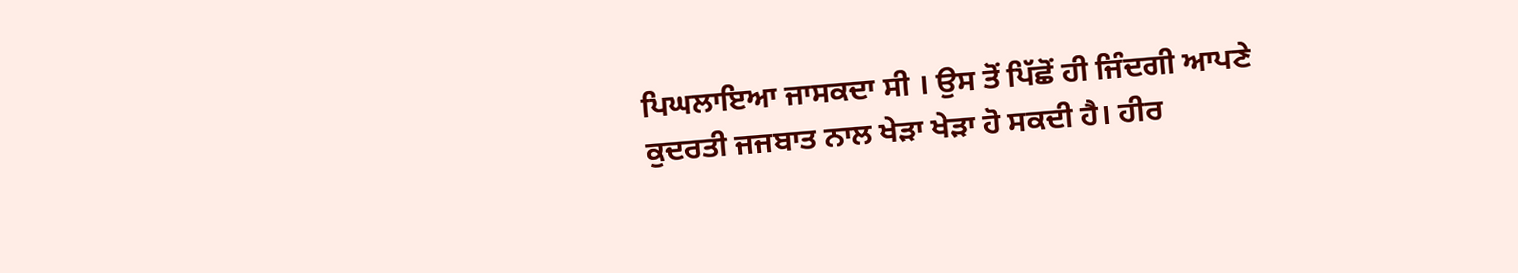ਪਿਘਲਾਇਆ ਜਾਸਕਦਾ ਸੀ । ਉਸ ਤੋਂ ਪਿੱਛੋਂ ਹੀ ਜਿੰਦਗੀ ਆਪਣੇ ਕੁਦਰਤੀ ਜਜਬਾਤ ਨਾਲ ਖੇੜਾ ਖੇੜਾ ਹੋ ਸਕਦੀ ਹੈ। ਹੀਰ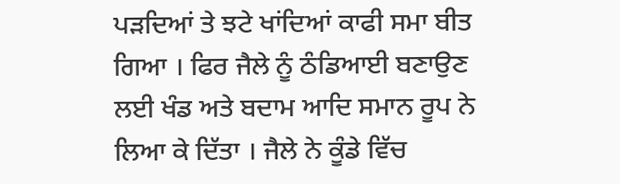ਪੜਦਿਆਂ ਤੇ ਝਟੇ ਖਾਂਦਿਆਂ ਕਾਫੀ ਸਮਾ ਬੀਤ ਗਿਆ । ਫਿਰ ਜੈਲੇ ਨੂੰ ਠੰਡਿਆਈ ਬਣਾਉਣ ਲਈ ਖੰਡ ਅਤੇ ਬਦਾਮ ਆਦਿ ਸਮਾਨ ਰੂਪ ਨੇ ਲਿਆ ਕੇ ਦਿੱਤਾ । ਜੈਲੇ ਨੇ ਕੂੰਡੇ ਵਿੱਚ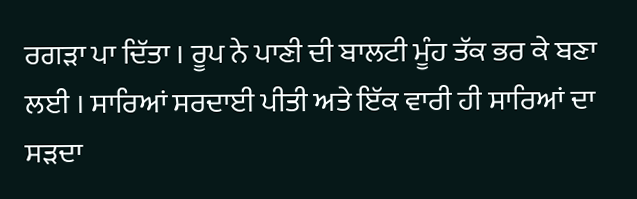ਰਗੜਾ ਪਾ ਦਿੱਤਾ । ਰੂਪ ਨੇ ਪਾਣੀ ਦੀ ਬਾਲਟੀ ਮੂੰਹ ਤੱਕ ਭਰ ਕੇ ਬਣਾ ਲਈ । ਸਾਰਿਆਂ ਸਰਦਾਈ ਪੀਤੀ ਅਤੇ ਇੱਕ ਵਾਰੀ ਹੀ ਸਾਰਿਆਂ ਦਾ ਸੜਦਾ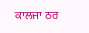ਕਾਲਜਾ ਠਰ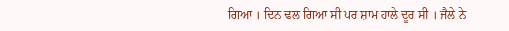ਗਿਆ । ਦਿਨ ਢਲ ਗਿਆ ਸੀ ਪਰ ਸ਼ਾਮ ਹਾਲੇ ਦੂਰ ਸੀ । ਜੈਲੇ ਨੇ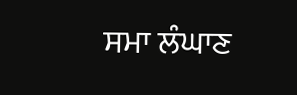ਸਮਾ ਲੰਘਾਣ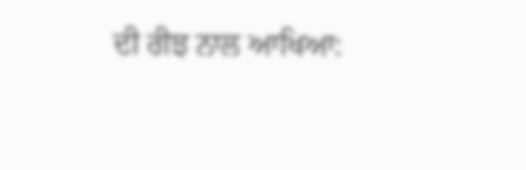ਦੀ ਰੀਝ ਨਾਲ ਆਖਿਆ: